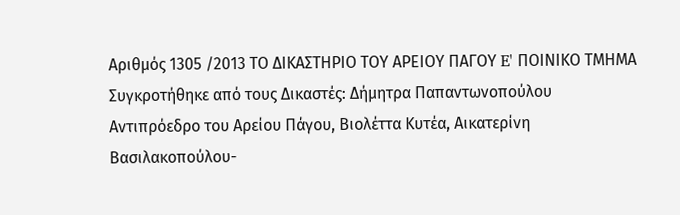Αριθμός 1305 /2013 ΤΟ ΔΙΚΑΣΤΗΡΙΟ ΤΟΥ ΑΡΕΙΟΥ ΠΑΓΟΥ E' ΠΟΙΝΙΚΟ ΤΜΗΜΑ Συγκροτήθηκε από τους Δικαστές: Δήμητρα Παπαντωνοπούλου Αντιπρόεδρο του Αρείου Πάγου, Βιολέττα Κυτέα, Αικατερίνη Βασιλακοπούλου-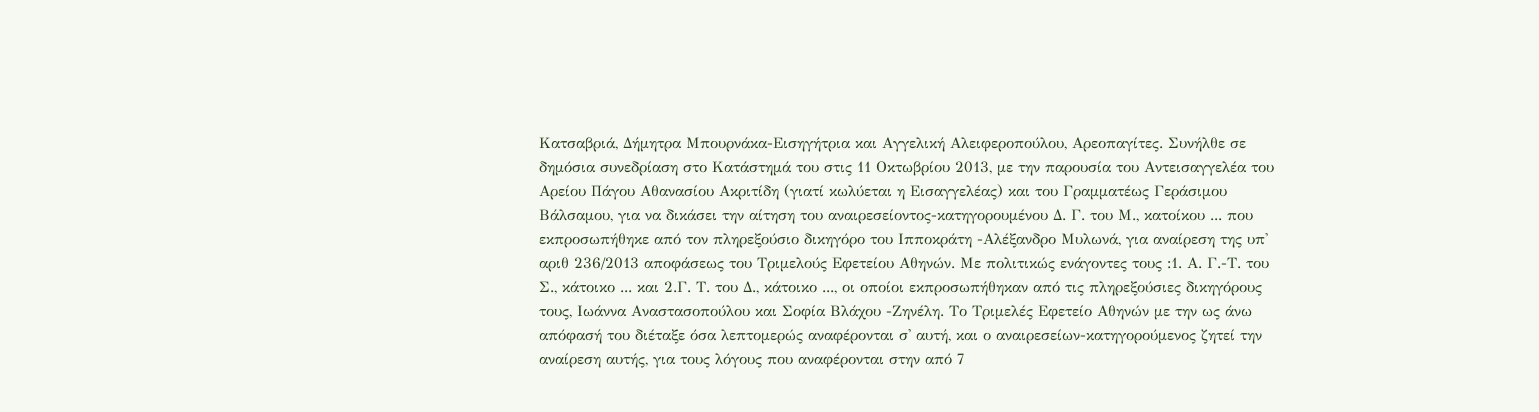Κατσαβριά, Δήμητρα Μπουρνάκα-Εισηγήτρια και Αγγελική Αλειφεροπούλου, Αρεοπαγίτες. Συνήλθε σε δημόσια συνεδρίαση στο Κατάστημά του στις 11 Οκτωβρίου 2013, με την παρουσία του Αντεισαγγελέα του Αρείου Πάγου Αθανασίου Ακριτίδη (γιατί κωλύεται η Εισαγγελέας) και του Γραμματέως Γεράσιμου Βάλσαμου, για να δικάσει την αίτηση του αναιρεσείοντος-κατηγορουμένου Δ. Γ. του Μ., κατοίκου ... που εκπροσωπήθηκε από τον πληρεξούσιο δικηγόρο του Ιπποκράτη -Αλέξανδρο Μυλωνά, για αναίρεση της υπ' αριθ 236/2013 αποφάσεως του Τριμελούς Εφετείου Αθηνών. Με πολιτικώς ενάγοντες τους :1. Α. Γ.-Τ. του Σ., κάτοικο ... και 2.Γ. Τ. του Δ., κάτοικο ..., οι οποίοι εκπροσωπήθηκαν από τις πληρεξούσιες δικηγόρους τους, Ιωάννα Αναστασοπούλου και Σοφία Βλάχου -Ζηνέλη. Το Τριμελές Εφετείο Αθηνών με την ως άνω απόφασή του διέταξε όσα λεπτομερώς αναφέρονται σ' αυτή, και ο αναιρεσείων-κατηγορούμενος ζητεί την αναίρεση αυτής, για τους λόγους που αναφέρονται στην από 7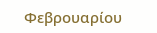Φεβρουαρίου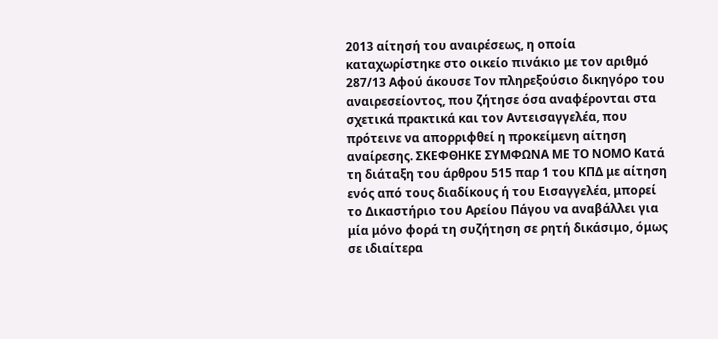2013 αίτησή του αναιρέσεως, η οποία καταχωρίστηκε στο οικείο πινάκιο με τον αριθμό 287/13 Αφού άκουσε Τον πληρεξούσιο δικηγόρο του αναιρεσείοντος, που ζήτησε όσα αναφέρονται στα σχετικά πρακτικά και τον Αντεισαγγελέα, που πρότεινε να απορριφθεί η προκείμενη αίτηση αναίρεσης. ΣΚΕΦΘΗΚΕ ΣΥΜΦΩΝΑ ΜΕ ΤΟ ΝΟΜΟ Κατά τη διάταξη του άρθρου 515 παρ 1 του ΚΠΔ με αίτηση ενός από τους διαδίκους ή του Εισαγγελέα, μπορεί το Δικαστήριο του Αρείου Πάγου να αναβάλλει για μία μόνο φορά τη συζήτηση σε ρητή δικάσιμο, όμως σε ιδιαίτερα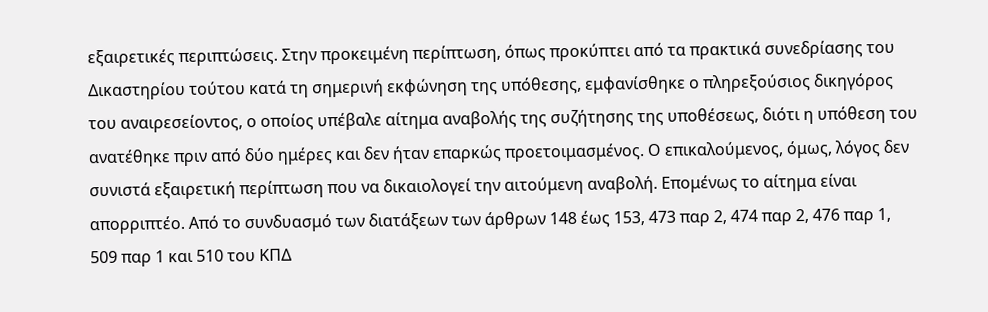εξαιρετικές περιπτώσεις. Στην προκειμένη περίπτωση, όπως προκύπτει από τα πρακτικά συνεδρίασης του Δικαστηρίου τούτου κατά τη σημερινή εκφώνηση της υπόθεσης, εμφανίσθηκε ο πληρεξούσιος δικηγόρος του αναιρεσείοντος, ο οποίος υπέβαλε αίτημα αναβολής της συζήτησης της υποθέσεως, διότι η υπόθεση του ανατέθηκε πριν από δύο ημέρες και δεν ήταν επαρκώς προετοιμασμένος. Ο επικαλούμενος, όμως, λόγος δεν συνιστά εξαιρετική περίπτωση που να δικαιολογεί την αιτούμενη αναβολή. Επομένως το αίτημα είναι απορριπτέο. Από το συνδυασμό των διατάξεων των άρθρων 148 έως 153, 473 παρ 2, 474 παρ 2, 476 παρ 1, 509 παρ 1 και 510 του ΚΠΔ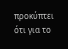προκύπτει ότι για το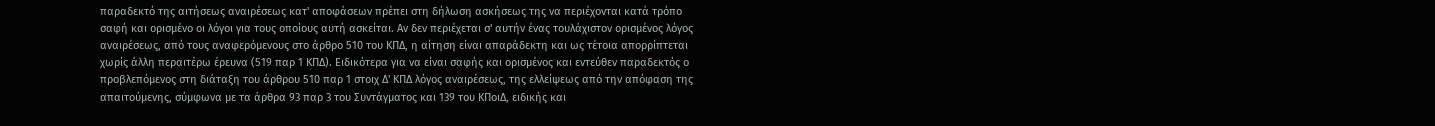παραδεκτό της αιτήσεως αναιρέσεως κατ' αποφάσεων πρέπει στη δήλωση ασκήσεως της να περιέχονται κατά τρόπο σαφή και ορισμένο οι λόγοι για τους οποίους αυτή ασκείται. Αν δεν περιέχεται σ' αυτήν ένας τουλάχιστον ορισμένος λόγος αναιρέσεως, από τους αναφερόμενους στο άρθρο 510 του ΚΠΔ, η αίτηση είναι απαράδεκτη και ως τέτοια απορρίπτεται χωρίς άλλη περαιτέρω έρευνα (519 παρ 1 ΚΠΔ). Ειδικότερα για να είναι σαφής και ορισμένος και εντεύθεν παραδεκτός ο προβλεπόμενος στη διάταξη του άρθρου 510 παρ 1 στοιχ Δ' ΚΠΔ λόγος αναιρέσεως, της ελλείψεως από την απόφαση της απαιτούμενης, σύμφωνα με τα άρθρα 93 παρ 3 του Συντάγματος και 139 του ΚΠοιΔ, ειδικής και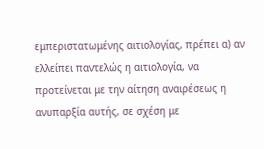εμπεριστατωμένης αιτιολογίας, πρέπει α) αν ελλείπει παντελώς η αιτιολογία, να προτείνεται με την αίτηση αναιρέσεως η ανυπαρξία αυτής, σε σχέση με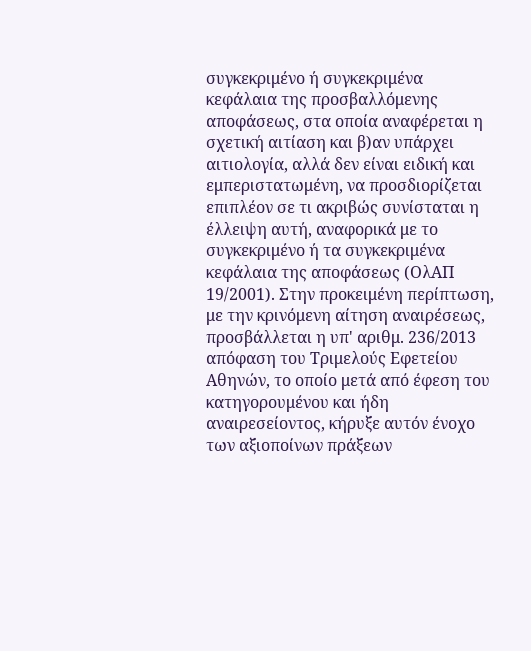συγκεκριμένο ή συγκεκριμένα κεφάλαια της προσβαλλόμενης αποφάσεως, στα οποία αναφέρεται η σχετική αιτίαση και β)αν υπάρχει αιτιολογία, αλλά δεν είναι ειδική και εμπεριστατωμένη, να προσδιορίζεται επιπλέον σε τι ακριβώς συνίσταται η έλλειψη αυτή, αναφορικά με το συγκεκριμένο ή τα συγκεκριμένα κεφάλαια της αποφάσεως (ΟλΑΠ 19/2001). Στην προκειμένη περίπτωση, με την κρινόμενη αίτηση αναιρέσεως, προσβάλλεται η υπ' αριθμ. 236/2013 απόφαση του Τριμελούς Εφετείου Αθηνών, το οποίο μετά από έφεση του κατηγορουμένου και ήδη αναιρεσείοντος, κήρυξε αυτόν ένοχο των αξιοποίνων πράξεων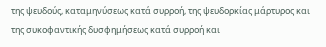της ψευδούς, καταμηνύσεως κατά συρροή, της ψευδορκίας μάρτυρος και της συκοφαντικής δυσφημήσεως κατά συρροή και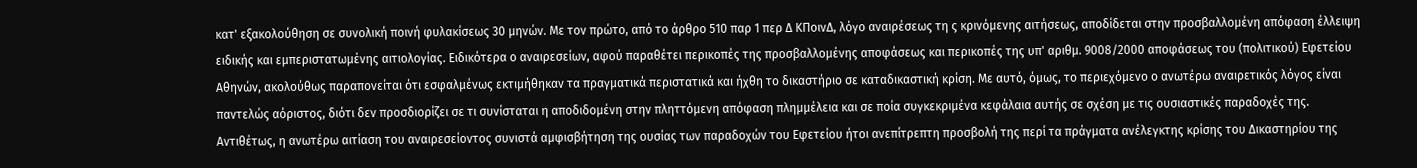κατ' εξακολούθηση σε συνολική ποινή φυλακίσεως 30 μηνών. Με τον πρώτο, από το άρθρο 510 παρ 1 περ Δ ΚΠοινΔ, λόγο αναιρέσεως τη ς κρινόμενης αιτήσεως, αποδίδεται στην προσβαλλομένη απόφαση έλλειψη ειδικής και εμπεριστατωμένης αιτιολογίας. Ειδικότερα ο αναιρεσείων, αφού παραθέτει περικοπές της προσβαλλομένης αποφάσεως και περικοπές της υπ' αριθμ. 9008/2000 αποφάσεως του (πολιτικού) Εφετείου Αθηνών, ακολούθως παραπονείται ότι εσφαλμένως εκτιμήθηκαν τα πραγματικά περιστατικά και ήχθη το δικαστήριο σε καταδικαστική κρίση. Με αυτό, όμως, το περιεχόμενο ο ανωτέρω αναιρετικός λόγος είναι παντελώς αόριστος, διότι δεν προσδιορίζει σε τι συνίσταται η αποδιδομένη στην πληττόμενη απόφαση πλημμέλεια και σε ποία συγκεκριμένα κεφάλαια αυτής σε σχέση με τις ουσιαστικές παραδοχές της. Αντιθέτως, η ανωτέρω αιτίαση του αναιρεσείοντος συνιστά αμφισβήτηση της ουσίας των παραδοχών του Εφετείου ήτοι ανεπίτρεπτη προσβολή της περί τα πράγματα ανέλεγκτης κρίσης του Δικαστηρίου της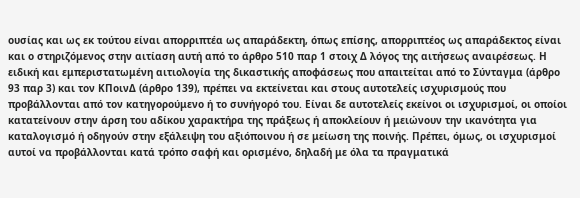ουσίας και ως εκ τούτου είναι απορριπτέα ως απαράδεκτη, όπως επίσης, απορριπτέος ως απαράδεκτος είναι και ο στηριζόμενος στην αιτίαση αυτή από το άρθρο 510 παρ 1 στοιχ Δ λόγος της αιτήσεως αναιρέσεως. Η ειδική και εμπεριστατωμένη αιτιολογία της δικαστικής αποφάσεως που απαιτείται από το Σύνταγμα (άρθρο 93 παρ 3) και τον ΚΠοινΔ (άρθρο 139), πρέπει να εκτείνεται και στους αυτοτελείς ισχυρισμούς που προβάλλονται από τον κατηγορούμενο ή το συνήγορό του. Είναι δε αυτοτελείς εκείνοι οι ισχυρισμοί, οι οποίοι κατατείνουν στην άρση του αδίκου χαρακτήρα της πράξεως ή αποκλείουν ή μειώνουν την ικανότητα για καταλογισμό ή οδηγούν στην εξάλειψη του αξιόποινου ή σε μείωση της ποινής. Πρέπει, όμως, οι ισχυρισμοί αυτοί να προβάλλονται κατά τρόπο σαφή και ορισμένο, δηλαδή με όλα τα πραγματικά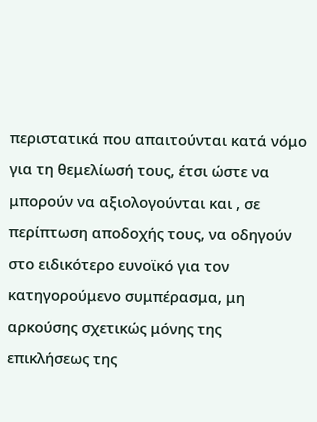περιστατικά που απαιτούνται κατά νόμο για τη θεμελίωσή τους, έτσι ώστε να μπορούν να αξιολογούνται και , σε περίπτωση αποδοχής τους, να οδηγούν στο ειδικότερο ευνοϊκό για τον κατηγορούμενο συμπέρασμα, μη αρκούσης σχετικώς μόνης της επικλήσεως της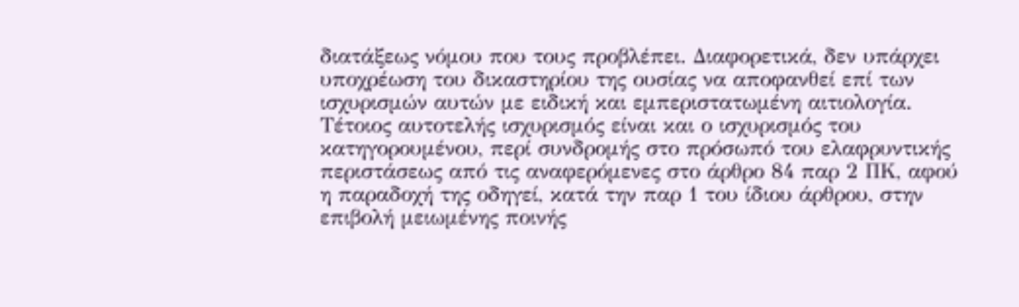διατάξεως νόμου που τους προβλέπει. Διαφορετικά, δεν υπάρχει υποχρέωση του δικαστηρίου της ουσίας να αποφανθεί επί των ισχυρισμών αυτών με ειδική και εμπεριστατωμένη αιτιολογία. Τέτοιος αυτοτελής ισχυρισμός είναι και ο ισχυρισμός του κατηγορουμένου, περί συνδρομής στο πρόσωπό του ελαφρυντικής περιστάσεως από τις αναφερόμενες στο άρθρο 84 παρ 2 ΠΚ, αφού η παραδοχή της οδηγεί, κατά την παρ 1 του ίδιου άρθρου, στην επιβολή μειωμένης ποινής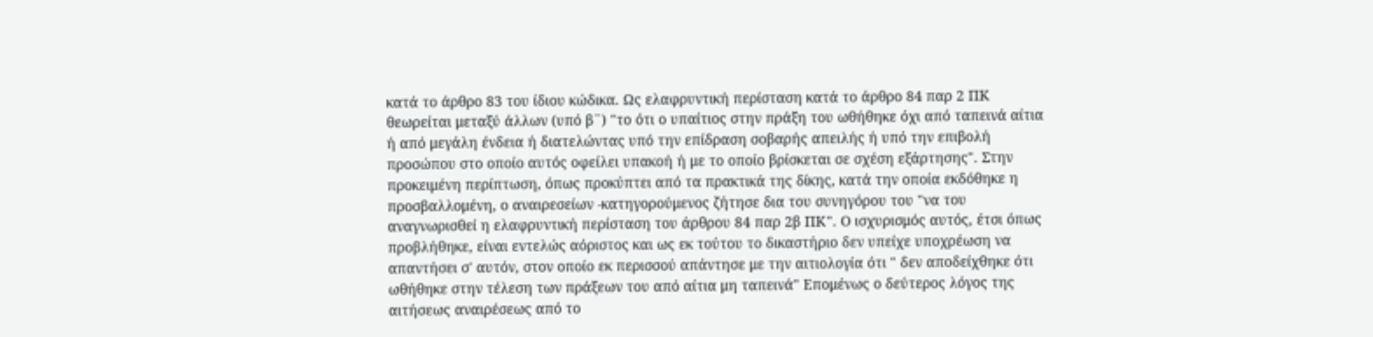κατά το άρθρο 83 του ίδιου κώδικα. Ως ελαφρυντική περίσταση κατά το άρθρο 84 παρ 2 ΠΚ θεωρείται μεταξύ άλλων (υπό β¨) "το ότι ο υπαίτιος στην πράξη του ωθήθηκε όχι από ταπεινά αίτια ή από μεγάλη ένδεια ή διατελώντας υπό την επίδραση σοβαρής απειλής ή υπό την επιβολή προσώπου στο οποίο αυτός οφείλει υπακοή ή με το οποίο βρίσκεται σε σχέση εξάρτησης". Στην προκειμένη περίπτωση, όπως προκύπτει από τα πρακτικά της δίκης, κατά την οποία εκδόθηκε η προσβαλλομένη, ο αναιρεσείων -κατηγορούμενος ζήτησε δια του συνηγόρου του "να του αναγνωρισθεί η ελαφρυντική περίσταση του άρθρου 84 παρ 2β ΠΚ". Ο ισχυρισμός αυτός, έτσι όπως προβλήθηκε, είναι εντελώς αόριστος και ως εκ τούτου το δικαστήριο δεν υπείχε υποχρέωση να απαντήσει σ' αυτόν, στον οποίο εκ περισσού απάντησε με την αιτιολογία ότι " δεν αποδείχθηκε ότι ωθήθηκε στην τέλεση των πράξεων του από αίτια μη ταπεινά" Επομένως ο δεύτερος λόγος της αιτήσεως αναιρέσεως από το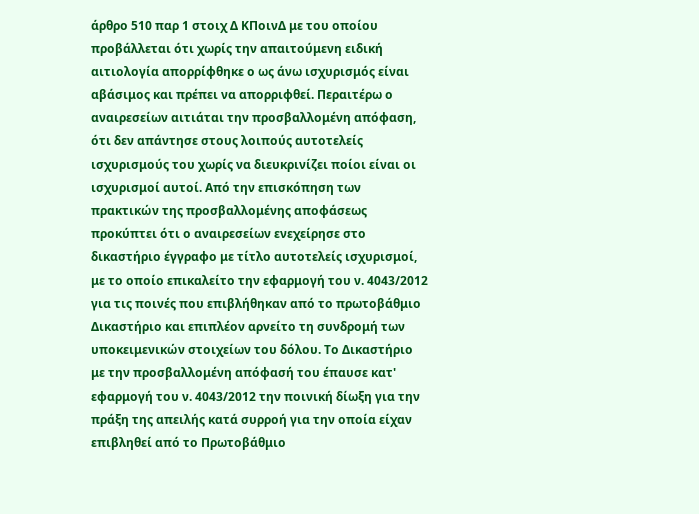άρθρο 510 παρ 1 στοιχ Δ ΚΠοινΔ με του οποίου προβάλλεται ότι χωρίς την απαιτούμενη ειδική αιτιολογία απορρίφθηκε ο ως άνω ισχυρισμός είναι αβάσιμος και πρέπει να απορριφθεί. Περαιτέρω ο αναιρεσείων αιτιάται την προσβαλλομένη απόφαση, ότι δεν απάντησε στους λοιπούς αυτοτελείς ισχυρισμούς του χωρίς να διευκρινίζει ποίοι είναι οι ισχυρισμοί αυτοί. Από την επισκόπηση των πρακτικών της προσβαλλομένης αποφάσεως προκύπτει ότι ο αναιρεσείων ενεχείρησε στο δικαστήριο έγγραφο με τίτλο αυτοτελείς ισχυρισμοί, με το οποίο επικαλείτο την εφαρμογή του ν. 4043/2012 για τις ποινές που επιβλήθηκαν από το πρωτοβάθμιο Δικαστήριο και επιπλέον αρνείτο τη συνδρομή των υποκειμενικών στοιχείων του δόλου. Το Δικαστήριο με την προσβαλλομένη απόφασή του έπαυσε κατ' εφαρμογή του ν. 4043/2012 την ποινική δίωξη για την πράξη της απειλής κατά συρροή για την οποία είχαν επιβληθεί από το Πρωτοβάθμιο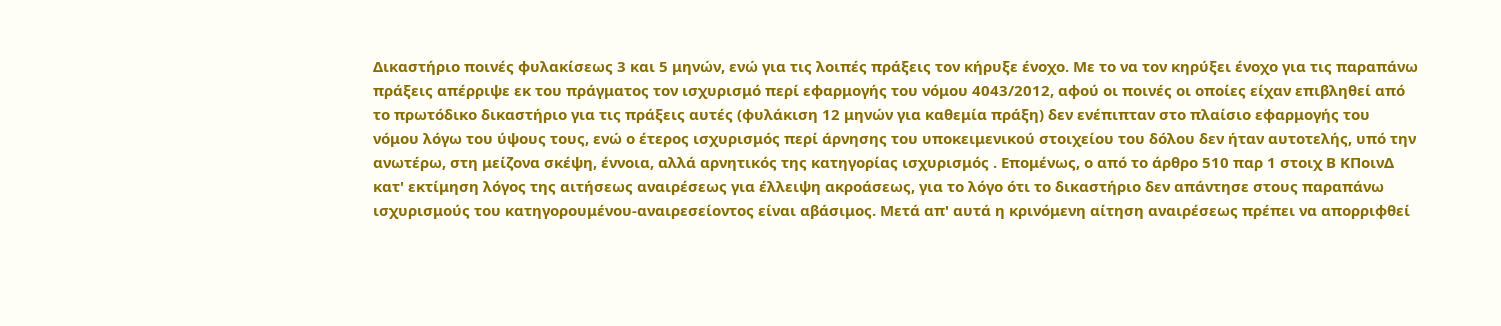Δικαστήριο ποινές φυλακίσεως 3 και 5 μηνών, ενώ για τις λοιπές πράξεις τον κήρυξε ένοχο. Με το να τον κηρύξει ένοχο για τις παραπάνω πράξεις απέρριψε εκ του πράγματος τον ισχυρισμό περί εφαρμογής του νόμου 4043/2012, αφού οι ποινές οι οποίες είχαν επιβληθεί από το πρωτόδικο δικαστήριο για τις πράξεις αυτές (φυλάκιση 12 μηνών για καθεμία πράξη) δεν ενέπιπταν στο πλαίσιο εφαρμογής του νόμου λόγω του ύψους τους, ενώ ο έτερος ισχυρισμός περί άρνησης του υποκειμενικού στοιχείου του δόλου δεν ήταν αυτοτελής, υπό την ανωτέρω, στη μείζονα σκέψη, έννοια, αλλά αρνητικός της κατηγορίας ισχυρισμός . Επομένως, ο από το άρθρο 510 παρ 1 στοιχ Β ΚΠοινΔ κατ' εκτίμηση λόγος της αιτήσεως αναιρέσεως για έλλειψη ακροάσεως, για το λόγο ότι το δικαστήριο δεν απάντησε στους παραπάνω ισχυρισμούς του κατηγορουμένου-αναιρεσείοντος είναι αβάσιμος. Μετά απ' αυτά η κρινόμενη αίτηση αναιρέσεως πρέπει να απορριφθεί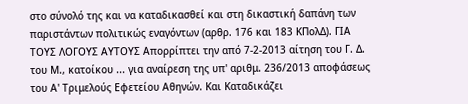στο σύνολό της και να καταδικασθεί και στη δικαστική δαπάνη των παριστάντων πολιτικώς εναγόντων (αρθρ. 176 και 183 ΚΠολΔ). ΓΙΑ ΤΟΥΣ ΛΟΓΟΥΣ ΑΥΤΟΥΣ Απορρίπτει την από 7-2-2013 αίτηση του Γ. Δ. του Μ., κατοίκου ... για αναίρεση της υπ' αριθμ. 236/2013 αποφάσεως του Α' Τριμελούς Εφετείου Αθηνών. Και Καταδικάζει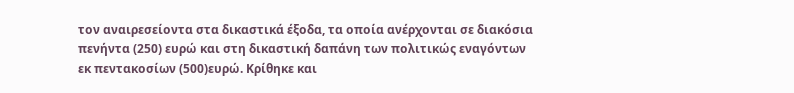τον αναιρεσείοντα στα δικαστικά έξοδα, τα οποία ανέρχονται σε διακόσια πενήντα (250) ευρώ και στη δικαστική δαπάνη των πολιτικώς εναγόντων εκ πεντακοσίων (500)ευρώ. Κρίθηκε και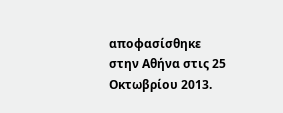αποφασίσθηκε στην Αθήνα στις 25 Οκτωβρίου 2013.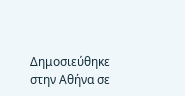Δημοσιεύθηκε στην Αθήνα σε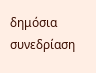δημόσια συνεδρίαση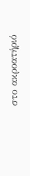στο ακροατήριό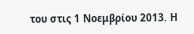του στις 1 Νοεμβρίου 2013. Η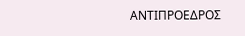ΑΝΤΙΠΡΟΕΔΡΟΣ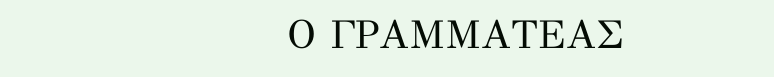Ο ΓΡΑΜΜΑΤΕΑΣ